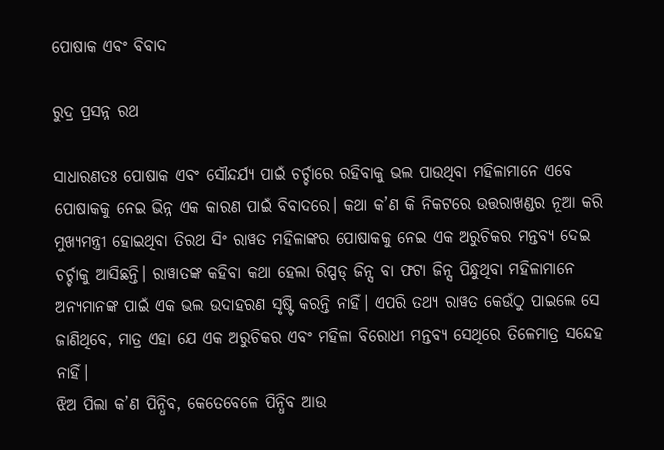ପୋଷାକ ଏବଂ ବିବାଦ

ରୁଦ୍ର ପ୍ରସନ୍ନ ରଥ

ସାଧାରଣତଃ ପୋଷାକ ଏବଂ ସୌନ୍ଦର୍ଯ୍ୟ ପାଇଁ ଚର୍ଚ୍ଚାରେ ରହିବାକୁ ଭଲ ପାଉଥିବା ମହିଳାମାନେ ଏବେ ପୋଷାକକୁ ନେଇ ଭିନ୍ନ ଏକ କାରଣ ପାଇଁ ବିବାଦରେ। କଥା କ’ଣ କି ନିକଟରେ ଉତ୍ତରାଖଣ୍ଡର ନୂଆ କରି ମୁଖ୍ୟମନ୍ତ୍ରୀ ହୋଇଥିବା ତିରଥ ସିଂ ରାୱତ ମହିଳାଙ୍କର ପୋଷାକକୁ ନେଇ ଏକ ଅରୁଚିକର ମନ୍ତବ୍ୟ ଦେଇ ଚର୍ଚ୍ଚାକୁ ଆସିଛନ୍ତି। ରାୱାତଙ୍କ କହିବା କଥା ହେଲା ରିପ୍ପଡ୍‌ ଜିନ୍ସ ବା ଫଟା ଜିନ୍ସ ପିନ୍ଧୁଥିବା ମହିଳାମାନେ ଅନ୍ୟମାନଙ୍କ ପାଇଁ ଏକ ଭଲ ଉଦାହରଣ ସୃଷ୍ଟି କରନ୍ତି ନାହିଁ। ଏପରି ତଥ୍ୟ ରାୱତ କେଉଁଠୁ ପାଇଲେ ସେ ଜାଣିଥିବେ, ମାତ୍ର ଏହା ଯେ ଏକ ଅରୁଚିକର ଏବଂ ମହିଳା ବିରୋଧୀ ମନ୍ତବ୍ୟ ସେଥିରେ ତିଳେମାତ୍ର ସନ୍ଦେହ ନାହିଁ।
ଝିଅ ପିଲା କ’ଣ ପିନ୍ଧିବ, କେତେବେଳେ ପିନ୍ଧିବ ଆଉ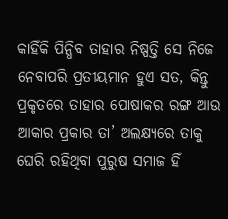କାହିଁକି ପିନ୍ଧିବ ତାହାର ନିଷ୍ପତ୍ତି ସେ ନିଜେ ନେବାପରି ପ୍ରତୀୟମାନ ହୁଏ ସତ, କିନ୍ତୁ ପ୍ରକୃତରେ ତାହାର ପୋଷାକର ରଙ୍ଗ ଆଉ ଆକାର ପ୍ରକାର ତା’ ଅଲକ୍ଷ୍ୟରେ ତାକୁ ଘେରି ରହିଥିବା ପୁରୁଷ ସମାଜ ହିଁ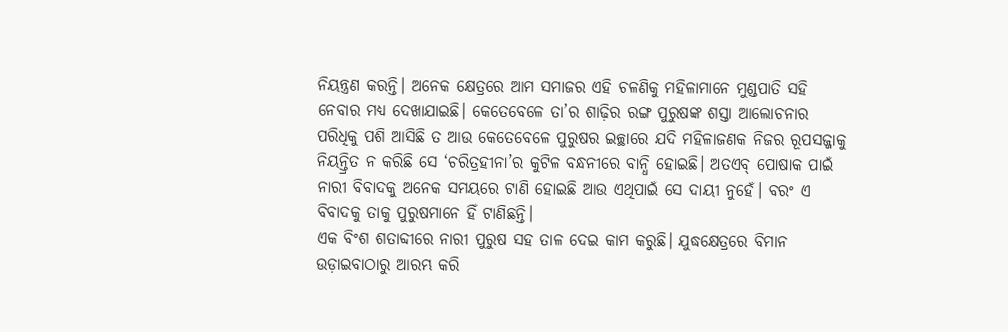ନିୟନ୍ତ୍ରଣ କରନ୍ତି। ଅନେକ କ୍ଷେତ୍ରରେ ଆମ ସମାଜର ଏହି ଚଳଣିକୁ ମହିଳାମାନେ ମୁଣ୍ଡପାତି ସହି ନେବାର ମଧ୍ୟ ଦେଖାଯାଇଛି। କେତେବେଳେ ତା’ର ଶାଢ଼ିର ରଙ୍ଗ ପୁରୁଷଙ୍କ ଶସ୍ତା ଆଲୋଚନାର ପରିଧିକୁ ପଶି ଆସିଛି ତ ଆଉ କେତେବେଳେ ପୁରୁଷର ଇଚ୍ଛାରେ ଯଦି ମହିଳାଜଣକ ନିଜର ରୂପସଜ୍ଜାକୁ ନିୟନ୍ତ୍ରିତ ନ କରିଛି ସେ ‘ଚରିତ୍ରହୀନା’ର କୁଟିଳ ବନ୍ଧନୀରେ ବାନ୍ଧି ହୋଇଛି। ଅତଏବ୍‌ ପୋଷାକ ପାଇଁ ନାରୀ ବିବାଦକୁ ଅନେକ ସମୟରେ ଟାଣି ହୋଇଛି ଆଉ ଏଥିପାଇଁ ସେ ଦାୟୀ ନୁହେଁ। ବରଂ ଏ ବିବାଦକୁ ତାକୁ ପୁରୁଷମାନେ ହିଁ ଟାଣିଛନ୍ତି।
ଏକ ବିଂଶ ଶତାବ୍ଦୀରେ ନାରୀ ପୁରୁଷ ସହ ତାଳ ଦେଇ କାମ କରୁଛି। ଯୁଦ୍ଧକ୍ଷେତ୍ରରେ ବିମାନ ଉଡ଼ାଇବାଠାରୁ ଆରମ୍ଭ କରି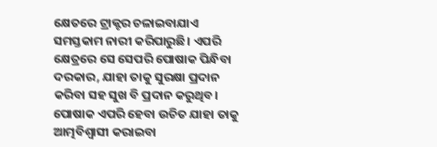କ୍ଷେତରେ ଟ୍ରାକ୍ଟର ଚଳାଇବାଯାଏ ସମସ୍ତକାମ ନାରୀ କରିପାରୁଛି। ଏପରି କ୍ଷେତ୍ରରେ ସେ ସେପରି ପୋଷାକ ପିନ୍ଧିବା ଦରକାର, ଯାହା ତାକୁ ସୁରକ୍ଷା ପ୍ରଦାନ କରିବା ସହ ସୁଖ ବି ପ୍ରଦାନ କରୁଥିବ। ପୋଷାକ ଏପରି ହେବା ଉଚିତ ଯାହା ତାକୁ ଆତ୍ମବିଶ୍ୱାସୀ କରାଇବା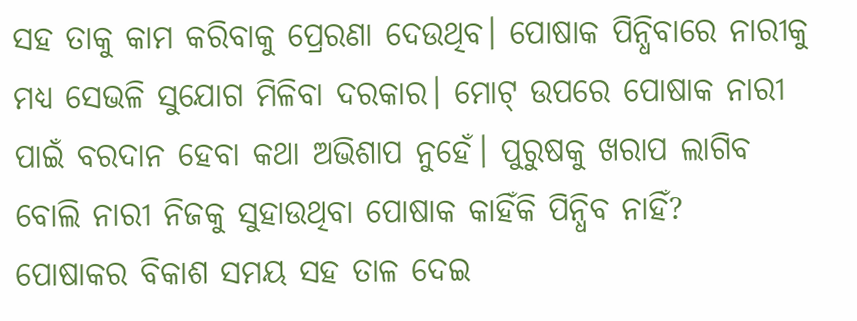ସହ ତାକୁ କାମ କରିବାକୁ ପ୍ରେରଣା ଦେଉଥିବ। ପୋଷାକ ପିନ୍ଧିବାରେ ନାରୀକୁ ମଧ୍ୟ ସେଭଳି ସୁଯୋଗ ମିଳିବା ଦରକାର। ମୋଟ୍‌ ଉପରେ ପୋଷାକ ନାରୀ ପାଇଁ ବରଦାନ ହେବା କଥା ଅଭିଶାପ ନୁହେଁ। ପୁରୁଷକୁ ଖରାପ ଲାଗିବ ବୋଲି ନାରୀ ନିଜକୁ ସୁହାଉଥିବା ପୋଷାକ କାହିଁକି ପିନ୍ଧିବ ନାହିଁ?
ପୋଷାକର ବିକାଶ ସମୟ ସହ ତାଳ ଦେଇ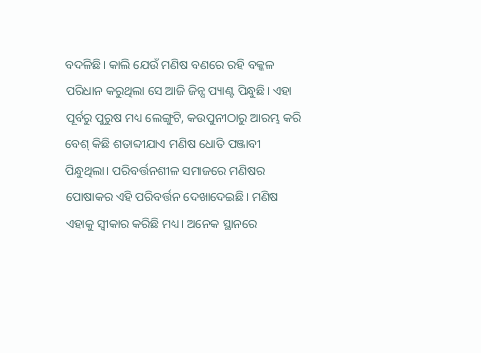ବଦଳିଛି। କାଲି ଯେଉଁ ମଣିଷ ବଣରେ ରହି ବକ୍କଳ ପରିଧାନ କରୁଥିଲା ସେ ଆଜି ଜିନ୍ସ ପ୍ୟାଣ୍ଟ ପିନ୍ଧୁଛି। ଏହା ପୂର୍ବରୁ ପୁରୁଷ ମଧ୍ୟ ଲେଙ୍ଗୁଟି, କଉପୁନୀଠାରୁ ଆରମ୍ଭ କରି ବେଶ୍‌ କିଛି ଶତାବ୍ଦୀଯାଏ ମଣିଷ ଧୋତି ପଞ୍ଜାବୀ ପିନ୍ଧୁଥିଲା। ପରିବର୍ତ୍ତନଶୀଳ ସମାଜରେ ମଣିଷର ପୋଷାକର ଏହି ପରିବର୍ତ୍ତନ ଦେଖାଦେଇଛି। ମଣିଷ ଏହାକୁ ସ୍ବୀକାର କରିଛି ମଧ୍ୟ। ଅନେକ ସ୍ଥାନରେ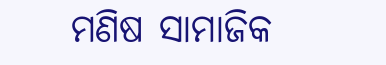ମଣିଷ ସାମାଜିକ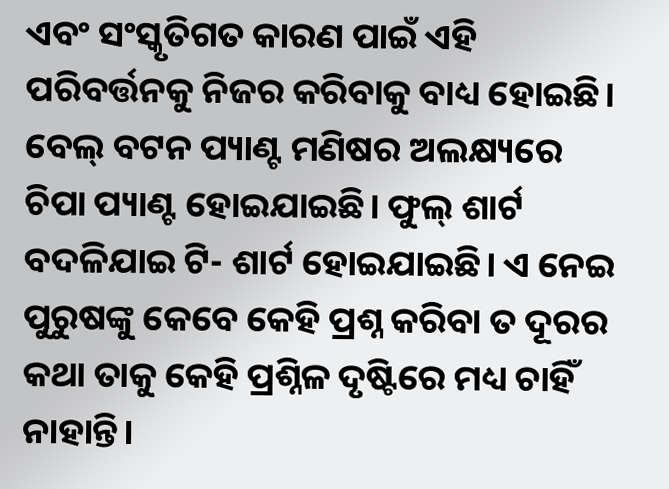ଏବଂ ସଂସ୍କୃତିଗତ କାରଣ ପାଇଁ ଏହି ପରିବର୍ତ୍ତନକୁ ନିଜର କରିବାକୁ ବାଧ୍ୟ ହୋଇଛି। ବେଲ୍‌ ବଟନ ପ୍ୟାଣ୍ଟ ମଣିଷର ଅଲକ୍ଷ୍ୟରେ ଚିପା ପ୍ୟାଣ୍ଟ ହୋଇଯାଇଛି। ଫୁଲ୍‌ ଶାର୍ଟ ବଦଳିଯାଇ ଟି- ଶାର୍ଟ ହୋଇଯାଇଛି। ଏ ନେଇ ପୁରୁଷଙ୍କୁ କେବେ କେହି ପ୍ରଶ୍ନ କରିବା ତ ଦୂରର କଥା ତାକୁ କେହି ପ୍ରଶ୍ନିଳ ଦୃଷ୍ଟିରେ ମଧ୍ୟ ଚାହିଁ ନାହାନ୍ତି।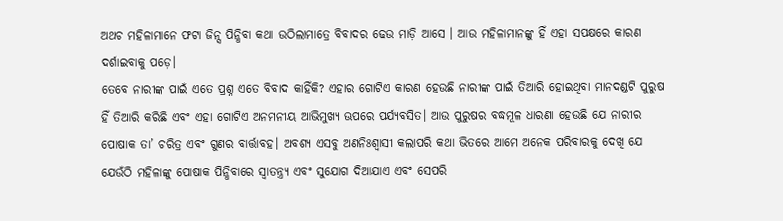ଅଥଚ ମହିଳାମାନେ ଫଟା ଜିନ୍ସ ପିନ୍ଧିବା କଥା ଉଠିଲାମାତ୍ରେ ବିବାଦର ଢେଉ ମାଡ଼ି ଆସେ । ଆଉ ମହିଳାମାନଙ୍କୁ ହିଁ ଏହା ସପକ୍ଷରେ କାରଣ ଦର୍ଶାଇବାକୁ ପଡ଼େ।
ତେବେ ନାରୀଙ୍କ ପାଇଁ ଏତେ ପ୍ରଶ୍ନ ଏତେ ବିବାଦ କାହିଁକି? ଏହାର ଗୋଟିଏ କାରଣ ହେଉଛି ନାରୀଙ୍କ ପାଇଁ ତିଆରି ହୋଇଥିବା ମାନଦଣ୍ଡଟି ପୁରୁଷ ହିଁ ତିଆରି କରିଛି ଏବଂ ଏହା ଗୋଟିଏ ଅନମନୀୟ ଆଭିମୁଖ୍ୟ ଊପରେ ପର୍ଯ୍ୟବସିତ। ଆଉ ପୁରୁଷର ବଦ୍ଧମୂଳ ଧାରଣା ହେଉଛି ଯେ ନାରୀର ପୋଷାକ ତା’ ଚରିତ୍ର ଏବଂ ଗୁଣର ବାର୍ତ୍ତାବହ। ଅବଶ୍ୟ ଏସବୁ ଅଣନିଃଶ୍ୱାସୀ କଲାପରି କଥା ଭିତରେ ଆମେ ଅନେକ ପରିବାରକୁ ଦେଖି ଯେ ଯେଉଁଠି ମହିଳାଙ୍କୁ ପୋଷାକ ପିନ୍ଧିବାରେ ସ୍ବାତନ୍ତ୍ର୍ୟ ଏବଂ ସୁଯୋଗ ଦିଆଯାଏ ଏବଂ ସେପରି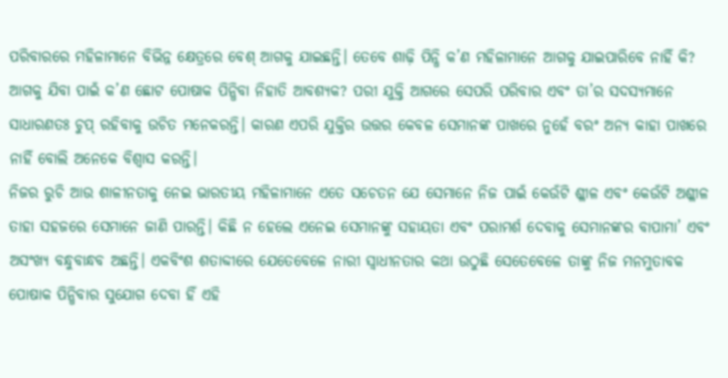ପରିବାରରେ ମହିଳାମାନେ ବିଭିନ୍ନ କ୍ଷେତ୍ରରେ ବେଶ୍‌ ଆଗକୁ ଯାଇଛନ୍ତି। ତେବେ ଶାଢ଼ି ପିନ୍ଧି କ’ଣ ମହିଳାମାନେ ଆଗକୁ ଯାଇପାରିବେ ନାହିଁ କି? ଆଗକୁ ଯିବା ପାଇଁ କ’ଣ ଛୋଟ ପୋଷାକ ପିନ୍ଧିବା ନିହାତି ଆବଶ୍ୟକ? ପରୀ ଯୁକ୍ତି ଆଗରେ ସେପରି ପରିବାର ଏବଂ ତା’ର ସଦସ୍ୟମାନେ ସାଧାରଣତଃ ଚୁପ୍‌ ରହିବାକୁ ଉଚିତ ମନେକରନ୍ତି। କାରଣ ଏପରି ଯୁକ୍ତିର ଉତ୍ତର କେବଳ ସେମାନଙ୍କ ପାଖରେ ନୁହେଁ ବରଂ ଅନ୍ୟ କାହା ପାଖରେ ନାହିଁ ବୋଲି ଅନେକେ ବିଶ୍ୱାସ କରନ୍ତି।
ନିଜର ରୁଚି ଆଉ ଶାଳୀନତାକୁ ନେଇ ଭାରତୀୟ ମହିଳାମାନେ ଏତେ ସଚେତନ ଯେ ସେମାନେ ନିଜ ପାଇଁ କେଉଁଟି ଶ୍ଳୀଳ ଏବଂ କେଉଁଟି ଅଶ୍ଳୀଳ ତାହା ସହଜରେ ସେମାନେ ଜାଣି ପାରନ୍ତି। କିଛି ନ ହେଲେ ଏନେଇ ସେମାନଙ୍କୁ ସହାୟତା ଏବଂ ପରାମର୍ଶ ଦେବାକୁ ସେମାନଙ୍କର ବାପାମା’ ଏବଂ ଅସଂଖ୍ୟ ବନ୍ଧୁବାନ୍ଧବ ଅଛନ୍ତି। ଏକବିଂଶ ଶତାବ୍ଦୀରେ ଯେତେବେଳେ ନାରୀ ସ୍ବାଧୀନତାର କଥା ଉଠୁଛି ସେତେବେଳେ ତାଙ୍କୁ ନିଜ ମନମୁତାବକ ପୋଷାକ ପିନ୍ଧିବାର ସୁଯୋଗ ଦେବା ହିଁ ଏହି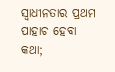ସ୍ବାଧୀନତାର ପ୍ରଥମ ପାହାଚ ହେବା କଥା;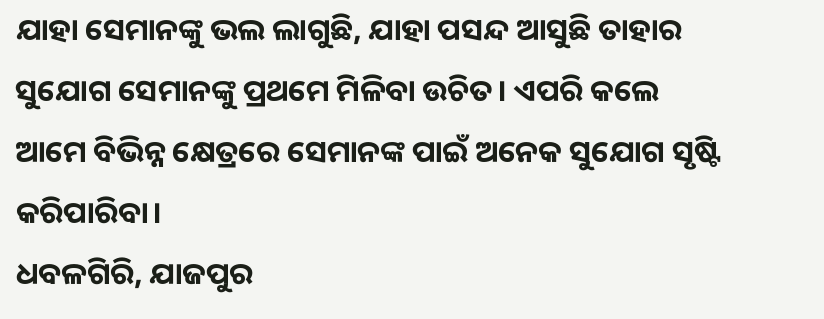ଯାହା ସେମାନଙ୍କୁ ଭଲ ଲାଗୁଛି, ଯାହା ପସନ୍ଦ ଆସୁଛି ତାହାର ସୁଯୋଗ ସେମାନଙ୍କୁ ପ୍ରଥମେ ମିଳିବା ଉଚିତ। ଏପରି କଲେ ଆମେ ବିଭିନ୍ନ କ୍ଷେତ୍ରରେ ସେମାନଙ୍କ ପାଇଁ ଅନେକ ସୁଯୋଗ ସୃଷ୍ଟି କରିପାରିବା।
ଧବଳଗିରି, ଯାଜପୁର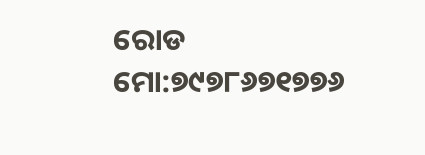ରୋଡ
ମୋ:୭୯୭୮୬୭୧୭୭୬